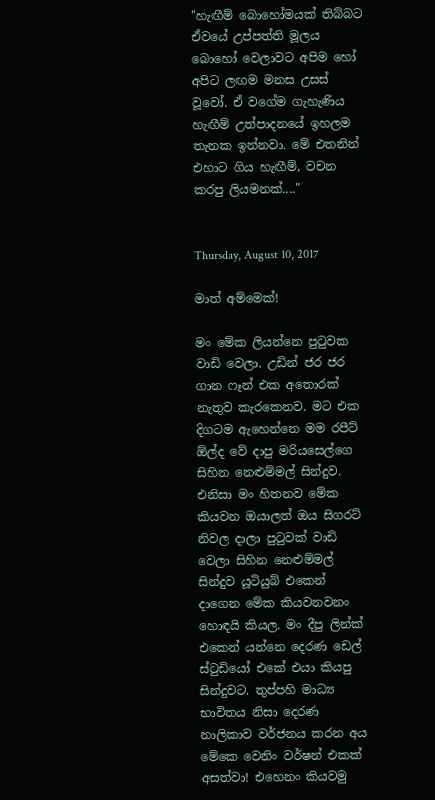"හැඟීම් බොහෝමයක් තිබ්බට ඒවයේ උප්පත්ති මූලය බොහෝ වෙලාවට අපිම හෝ අපිට ලඟම මනස උසස් වූවෝ. ඒ වගේම ගැහැණිය හැඟීම් උත්පාදනයේ ඉහලම තැනක ඉන්නවා. මේ එතනින් එහාට ගිය හැඟීම්, වචන කරපු ලියමනක්...."


Thursday, August 10, 2017

මාත් අම්මෙක්!

මං මේක ලියන්නෙ පුටුවක වාඩි වෙලා. උඩින් ජර ජර ගාන ෆෑන් එක අතොරක් නැතුව කැරකෙනව. මට එක දිගටම ඇහෙන්නෙ මම රපීට් ඕල්ද වේ දාපු මරියසෙල්ගෙ සිහින නෙළුම්මල් සින්දුව. එනිසා මං හිතනව මේක කියවන ඔයාලත් ඔය සිගරට් නිවල දාලා පුටුවක් වාඩි වෙලා සිහින නෙළුම්මල් සින්දුව යූටියුබ් එකෙන් දාගෙන මේක කියවනවනං හොඳයි කියල. මං දීපු ලින්ක් එකෙන් යන්නෙ දෙරණ ඩෙල් ස්ටුඩියෝ එකේ එයා කියපු සින්දුවට. තුප්පහි මාධ්‍ය භාවිතය නිසා දෙරණ නාලිකාව වර්ජනය කරන අය මේකෙ වෙනිං වර්ෂන් එකක් අසත්වා! එහෙනං කියවමු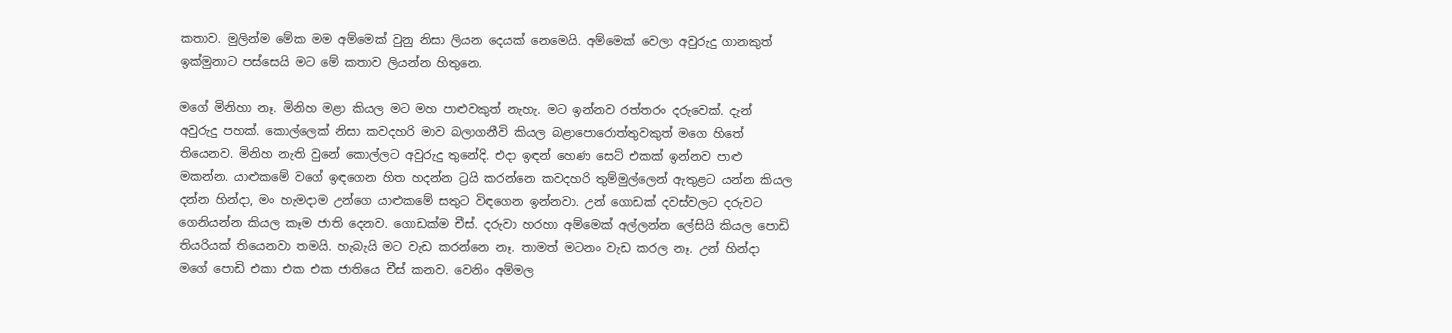කතාව. මුලින්ම මේක මම අම්මෙක් වුනු නිසා ලියන දෙයක් නෙමෙයි. අම්මෙක් වෙලා අවුරුදු ගානකුත් ඉක්මුනාට පස්සෙයි මට මේ කතාව ලියන්න හිතුනෙ.

මගේ මිනිහා නෑ. මිනිහ මළා කියල මට මහ පාළුවකුත් නැහැ. මට ඉන්නව රත්තරං දරුවෙක්. දැන් අවුරුදු පහක්. කොල්ලෙක් නිසා කවදහරි මාව බලාගනීවි කියල බළාපොරොත්තුවකුත් මගෙ හිතේ තියෙනව. මිනිහ නැති වුනේ කොල්ලට අවුරුදු තුනේදි. එදා ඉඳන් හෙණ සෙට් එකක් ඉන්නව පාළු මකන්න. යාළුකමේ වගේ ඉඳගෙන හිත හදන්න ට්‍රයි කරන්නෙ කවදහරි තුම්මුල්ලෙන් ඇතුළට යන්න කියල දන්න හින්දා, මං හැමදාම උන්ගෙ යාළුකමේ සතුට විඳගෙන ඉන්නවා. උන් ගොඩක් දවස්වලට දරුවට ගෙනියන්න කියල කෑම ජාති දෙනව. ගොඩක්ම චීස්. දරුවා හරහා අම්මෙක් අල්ලන්න ලේසියි කියල පොඩි තියරියක් තියෙනවා තමයි. හැබැයි මට වැඩ කරන්නෙ නෑ. තාමත් මටනං වැඩ කරල නෑ. උන් හින්දා මගේ පොඩි එකා එක එක ජාතියෙ චීස් කනව. වෙනිං අම්මල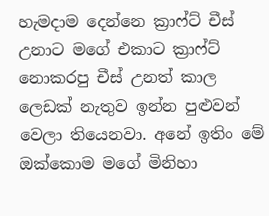හැමදාම දෙන්නෙ ක්‍රාෆ්ට් චීස් උනාට මගේ එකාට ක්‍රාෆ්ට් නොකරපු චීස් උනත් කාල ලෙඩක් නැතුව ඉන්න පුළුවන් වෙලා තියෙනවා. අනේ ඉතිං මේ ඔක්කොම මගේ මිනිහා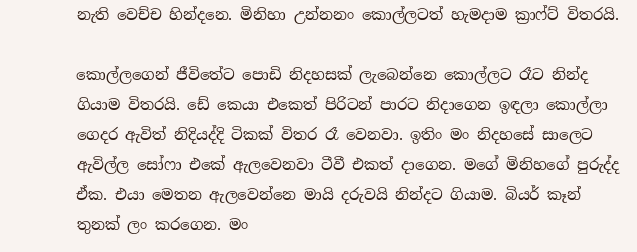නැති වෙච්ච හින්දනෙ. මිනිහා උන්නනං කොල්ලටත් හැමදාම ක්‍රාෆ්ට් විතරයි.

කොල්ලගෙන් ජීවිතේට පොඩි නිදහසක් ලැබෙන්නෙ කොල්ලට රෑට නින්ද ගියාම විතරයි. ඩේ කෙයා එකෙත් පිරිටන් පාරට නිදාගෙන ඉඳලා කොල්ලා ගෙදර ඇවිත් නිදියද්දි ටිකක් විතර රෑ වෙනවා. ඉතිං මං නිදහසේ සාලෙට ඇවිල්ල සෝෆා එකේ ඇලවෙනවා ටීවී එකත් දාගෙන. ම‍ගේ මිනිහගේ පුරුද්ද ඒක. එයා මෙතන ඇලවෙන්නෙ මායි දරුවයි නින්දට ගියාම. බියර් කෑන් තුනක් ලං කරගෙන. මං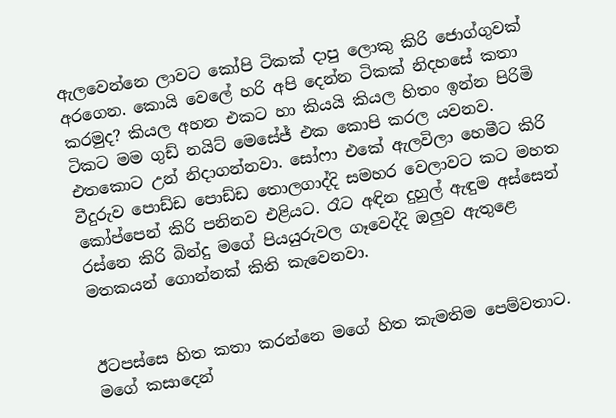ඇලවෙන්නෙ ලාවට කෝපි ටිකක් දාපු ලොකු කිරි ජොග්ගුවක් අරගෙන. කොයි වෙලේ හරි අපි දෙන්න ටිකක් නිදහසේ කතා කරමුද? කියල අහන එකට හා කියයි කියල හිතං ඉන්න පිරිමි ටිකට මම ගුඩ් නයිට් මෙසේජ් එක කොපි කරල යවනව. එතකොට උන් නිදාගන්නවා. සෝෆා එකේ ඇලවිලා හෙමීට කිරි වීදුරුව පොඩ්ඩ පොඩ්ඩ ‍‍තොලගාද්දි සමහර වෙලාවට කට මහත කෝප්පෙන් කිරි පනිනව එළියට. රෑට අඳින දුහුල් ඇඳුම අස්සෙන් රස්නෙ කිරි බින්දු මගේ පියයුරුවල ගෑවෙද්දි ඔලුව ඇතුළෙ මතකයන් ගොන්නක් කිති කැවෙනවා.


ඊටපස්සෙ හිත කතා කරන්නෙ මගේ හිත කැමතිම පෙම්වතාට. මගේ කසාදෙන්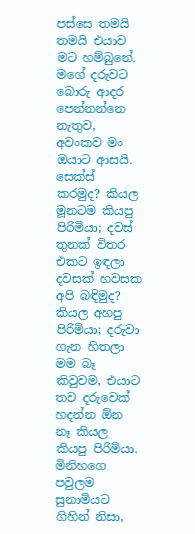පස්සෙ තමයි තමයි එයාව මට හම්බුනේ. මගේ දරුවට බොරු ආදර පෙන්නන්නෙ නැතුව, අවංකව මං ඔයාට ආසයි. සෙක්ස් කරමුද? කියල මූනටම කියපු පිරිමියා; දවස් තුනක් විතර එකට ඉඳලා දවසක් හවසක අපි බඳිමුද? කියල අහපු පිරිමියා; දරුවා ගැන හිතලා මම බෑ කිවුවම, එයාට තව දරුවෙක් හදන්න ඕන නෑ කියල කියපු පිරිමියා. මිනිහගෙ පවුලම සුනාමියට ගිහින් නිසා,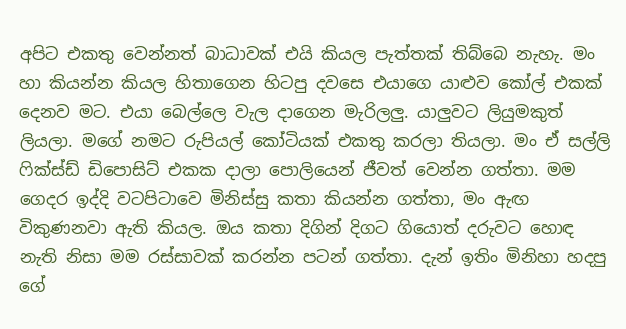අපිට එකතු වෙන්නත් බාධාවක් එයි කියල පැත්තක් තිබ්බෙ නැහැ. මං හා කියන්න කියල හිතාගෙන හිටපු දවසෙ එයාගෙ යාළුව කෝල් එකක් දෙනව මට. එයා බෙල්ලෙ වැල දාගෙන මැරිලලු. යාලුවට ලියුමකුත් ලියලා. මගේ නමට රුපියල් කෝටියක් එකතු කරලා තියලා. මං ඒ සල්ලි ෆික්ස්ඩ් ඩිපොසිට් එකක දාලා පොලියෙන් ජීවත් වෙන්න ගත්තා. මම ගෙදර ඉද්දි වටපිටාවෙ මිනිස්සු කතා කියන්න ගත්තා, මං ඇඟ විකුණනවා ඇති කියල. ඔය කතා දිගින් දිගට ගියොත් දරුවට හොඳ නැති නිසා මම රස්සාවක් කරන්න පටන් ගත්තා. දැන් ඉතිං මිනිහා හදපු ගේ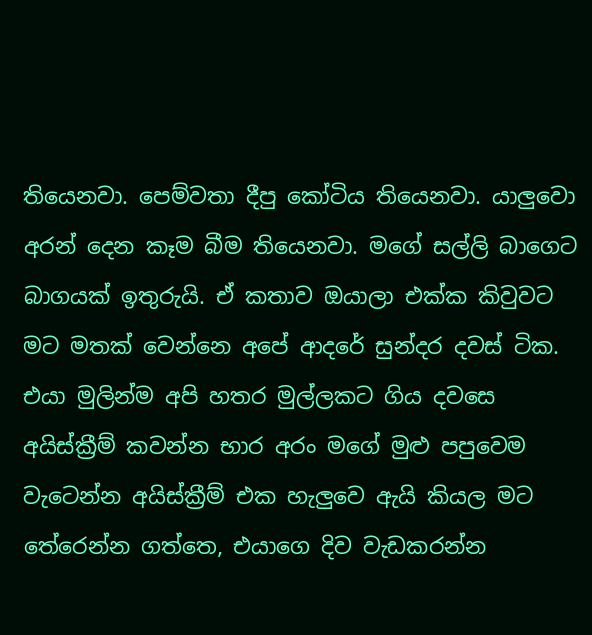තියෙනවා. පෙම්වතා දීපු කෝටිය තියෙනවා. යාලුවො අරන් දෙන කෑම බීම තියෙනවා. මගේ සල්ලි බාගෙට බාගයක් ඉතුරුයි. ඒ කතාව ඔයාලා එක්ක කිවුවට මට මතක් වෙන්නෙ අපේ ආදරේ සුන්දර දවස් ටික. එයා මුලින්ම අපි හතර මුල්ලකට ගිය දවසෙ අයිස්ක්‍රීම් කවන්න භාර අරං මගේ මුළු පපුවෙම වැටෙන්න අයිස්ක්‍රීම් එක හැලුවෙ ඇයි කියල මට තේරෙන්න ගත්තෙ, එයාගෙ දිව වැඩකරන්න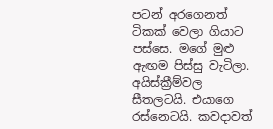පටන් අරගෙනත් ටිකක් වෙලා ගියාට පස්සෙ. මගේ මුළු ඇඟම පිස්සු වැටිලා. අයිස්ක්‍රීම්වල සීතලටයි. එයාගෙ රස්නෙටයි. කවදාවත්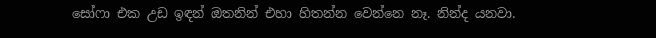සෝෆා එක උඩ ඉඳන් ඔතනින් එහා හිතන්න වෙන්නෙ නෑ. නින්ද යනවා.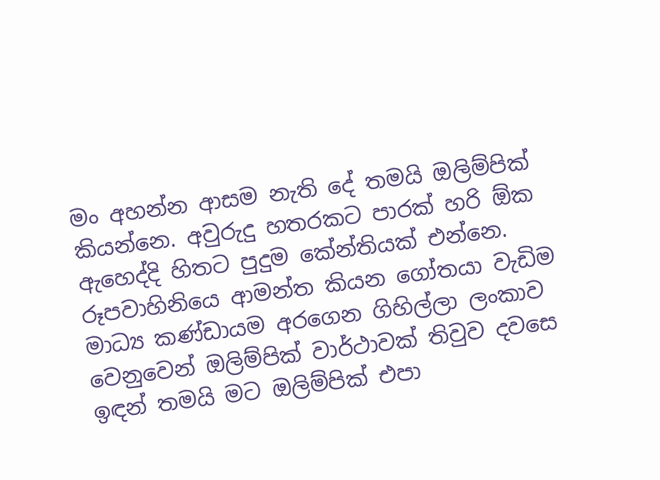මං අහන්න ආසම නැති දේ තමයි ඔලිම්පික් කියන්නෙ. අවුරුදු හතරකට පාරක් හරි ඕක ඇහෙද්දි හිතට පුදුම කේන්තියක් එන්නෙ. රූපවාහිනියෙ ආමන්ත කියන ගෝතයා වැඩිම මාධ්‍ය කණ්ඩායම අරගෙන ගිහිල්ල‍ා ලංකාව වෙනුවෙන් ඔලිම්පික් වාර්ථාවක් තිවුව දවස‍ෙ ඉඳන් තමයි මට ඔලිම්පික් එපා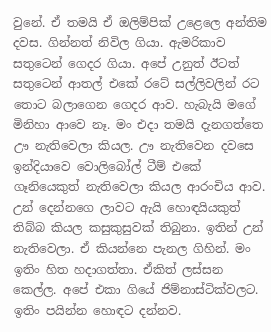වුනේ. ඒ තමයි ඒ ඔලිම්පික් උළෙලෙ අන්තිම දවස. ගින්නත් නිවිල ගියා. ඇමරිකාව සතුටෙන් ගෙදර ගියා. අපේ උනුත් ඊටත් සතුටෙන් ආතල් එකේ රටේ සල්ලිවලින් රට තොට බලාගෙන ගෙදර ආව. හැබැයි මගේ මිනිහා ආවෙ නෑ. මං එදා තමයි දැනගත්තෙ ඌ නැතිවෙලා කියල. ඌ නැතිවෙන දවසෙ ඉන්දියාවෙ වොලිබෝල් ටීම් එකේ ගෑනියෙකුත් නැතිවෙලා කියල ආරංචිය ආව. උන් දෙන්නගෙ ලාවට ඇයි හොඳයියකුත් තිබ්බ කියල කසුකුසුවක් තිබුනා. ඉතින් උන් නැතිවෙලා. ඒ කියන්නෙ පැනල ගිහින්. මං ඉතිං හිත හදාගත්තා. ඒකිත් ලස්සන කෙල්ල. අපේ එකා ගියේ ජිම්නාස්ටික්වලට. ඉතිං පයින්න හොඳට දන්නව.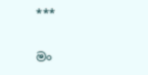***

මං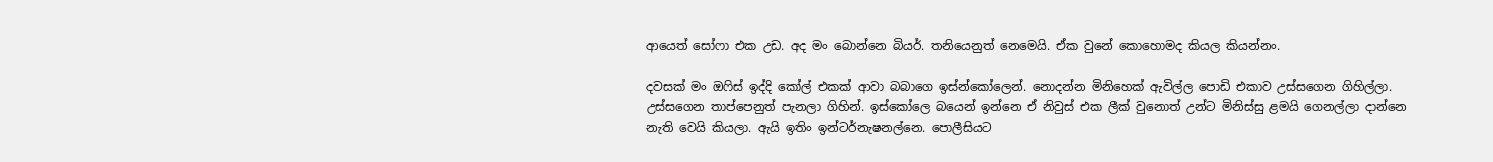ආයෙත් සෝෆා එක උඩ. අද මං බොන්නෙ බියර්. තනියෙනුත් නෙමෙයි. ඒක වුනේ කොහොමද කියල කියන්නං.

දවසක් මං ඔෆිස් ඉද්දි කෝල් එකක් ආවා බබාගෙ ඉස්න්කෝලෙන්. නොදන්න මිනිහෙක් ඇවිල්ල පොඩි එකාව උස්සගෙන ගිහිල්ලා. උස්සගෙන තාප්පෙනුත් පැනලා ගිහින්. ඉස්කෝලෙ බයෙන් ඉන්නෙ ඒ නිවුස් එක ලීක් වුනොත් උන්‍ට මිනිස්සු ළමයි ගෙනල්ලා දාන්නෙ නැති වෙයි කියලා. ඇයි ඉතිං ඉන්ටර්නැෂනල්නෙ. පොලීසියට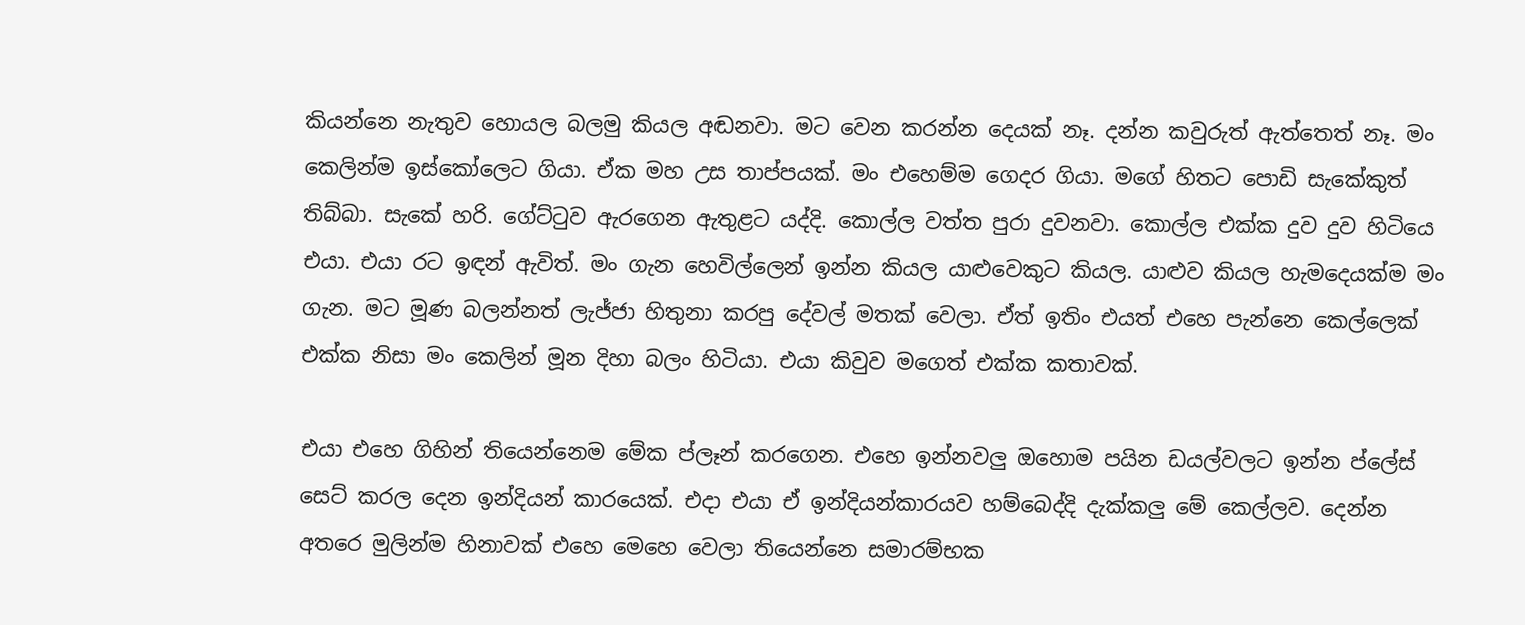කියන්නෙ නැතුව හොයල බලමු කියල අඬනවා. මට වෙන කරන්න දෙයක් නෑ. දන්න කවුරුත් ඇත්තෙත් නෑ. මං කෙලින්ම ඉස්කෝලෙට ගියා. ඒක මහ උස තාප්පයක්. මං එහෙම්ම ගෙදර ගියා. මගේ හිතට පොඩි සැකේකුත් තිබ්බා. සැකේ හරි. ගේට්ටුව ඇරගෙන ඇතුළට යද්දි. කොල්ල වත්ත පුරා දුවනවා. කොල්ල එක්ක දුව දුව හිටියෙ එයා. එයා රට ඉඳන් ඇවිත්. මං ගැන හෙවිල්ලෙන් ඉන්න කියල යාළුවෙකුට කියල. යාළුව කියල හැමදෙයක්ම මං ගැන. මට මූණ බලන්නත් ලැජ්ජා හිතුනා කරපු දේවල් මතක් වෙලා. ඒත් ඉතිං එයත් එහෙ පැන්නෙ කෙල්ලෙක් එක්ක නිසා මං කෙලින් මූන දිහා බලං හිටියා. එයා කිවුව මගෙත් එක්ක කතාවක්.

එයා එහෙ ගිහින් තියෙන්නෙම මේක ප්ලෑන් කරගෙන. එහෙ ඉන්නවලු ඔහොම පයින ඩයල්වලට ඉන්න ප්ලේස් සෙට් කරල දෙන ඉන්දියන් කාරයෙක්. එදා එයා ඒ ඉන්දියන්කාරයව හම්බෙද්දි දැක්කලු මේ කෙල්ලව. දෙන්න අතරෙ මුලින්ම හිනාවක් එහෙ මෙහෙ වෙලා තියෙන්නෙ සමාරම්භක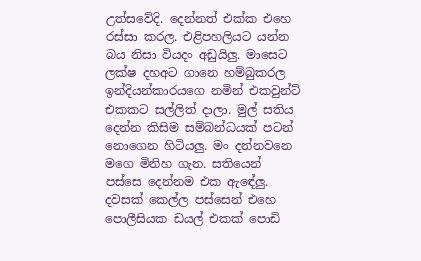උත්සවේදි. දෙන්නත් එක්ක එහෙ රස්සා කරල. එළිපහලියට යන්න බය නිසා වියදං අඩුයිලු. මාසෙට ලක්ෂ දහඅට ගානෙ හම්බුකරල ඉන්දියන්කාරයගෙ නමින් එකවුන්ට් එකකට සල්ලිත් දාලා. මුල් සතිය දෙන්න කිසිම සම්බන්ධයක් පටන් නොගෙන හිටියලු. මං දන්නවනෙ මගෙ මිනිහ ගැන. සතියෙන් පස්සෙ දෙන්නම එක ඇ‍ඳේලු. දවසක් කෙල්ල පස්සෙන් එහෙ පොලීසියක ඩයල් එකක් පොඩි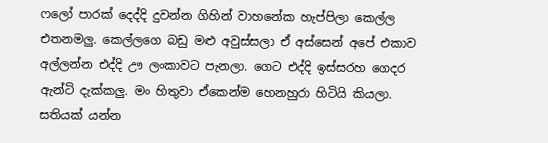ෆලෝ පාරක් දෙද්දි දුවන්න ගිහින් වාහනේක හැප්පිලා කෙල්ල එතනමලු. කෙල්ලගෙ බඩු මළු අවුස්සලා ඒ අස්සෙන් අපේ එකාව අල්ලන්න එද්දි ඌ ලංකාවට පැනලා. ගෙට එද්දි ඉස්සරහ ගෙදර ඇන්ටි දැක්කලු. මං හිතුවා ඒකෙන්ම හෙනහුරා හිටියි කියලා. සතියක් යන්න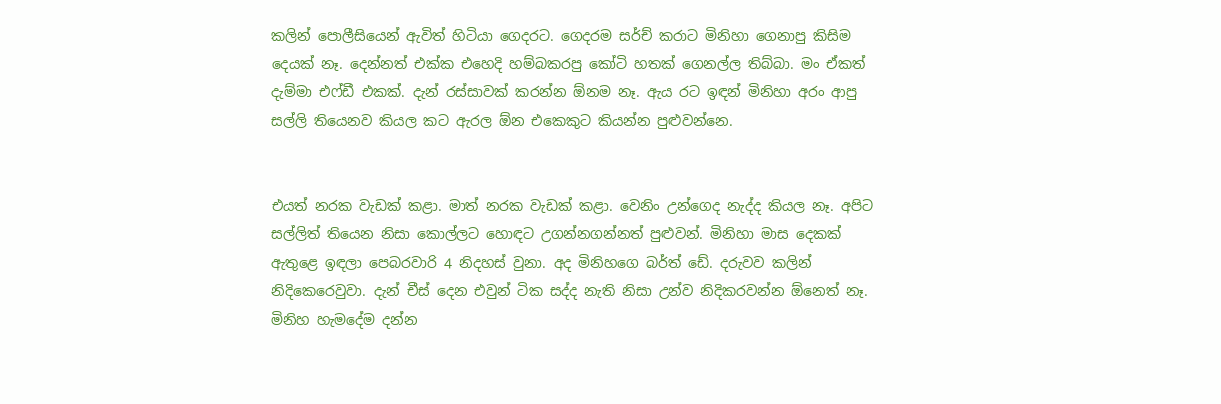කලින් පොලීසියෙන් ඇවිත් හිටියා ගෙදරට. ගෙදරම සර්ච් කරාට මිනිහා ගෙනාපු කිසිම දෙයක් නෑ. දෙන්නත් එක්ක එහෙදි හම්බකරපු කෝටි හතක් ගෙනල්ල තිබ්බා. මං ඒකත් දැම්මා එෆ්ඩී එකක්. දැන් රස්සාවක් කරන්න ඕනම නෑ. ඇය රට ඉඳන් මිනිහා අරං ආපු සල්ලි තියෙනව කියල කට ඇරල ඕන එකෙකුට කියන්න පුළුවන්නෙ.


එයත් නරක වැඩක් කළා. මාත් නරක වැඩක් කළා. වෙනිං උන්ගෙද නැද්ද කියල නෑ. අපිට සල්ලිත් තියෙන නිසා කොල්ලට හොඳට උගන්නගන්නත් පුළුවන්. මිනිහා මාස දෙකක් ඇතුළෙ ඉඳලා පෙබරවාරි 4 නිදහස් වුනා. අද මිනිහගෙ බර්ත් ඩේ. දරුවව කලින් නිදිකෙරෙවුවා. දැන් චීස් දෙන එවුන් ටික සද්ද නැති නිසා උන්ව නිදිකරවන්න ඕනෙත් නෑ. මිනිහ හැමදේම දන්න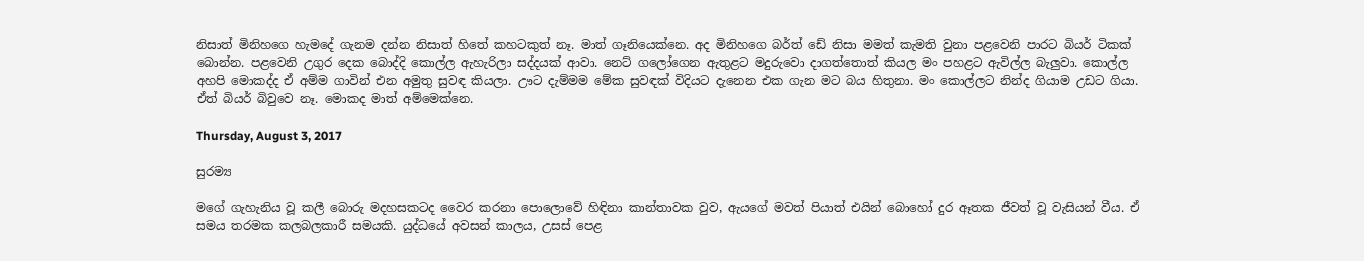නිසාත් මිනිහගෙ හැමදේ ගැනම දන්න නිසාත් හිතේ කහටකුත් නෑ. මාත් ගෑනියෙක්නෙ. අද මිනිහගෙ බර්ත් ඩේ නිසා මමත් කැමති වුනා පළවෙනි පාරට බියර් ටිකක් බොන්න. පළවෙනි උගුර දෙක බොද්දි කොල්ල ඇහැරිලා සද්දයක් ආවා. නෙට් ගලෝගෙන ඇතු‍ළට මදුරුවො දාගත්තොත් කියල මං පහළට ඇවිල්ල බැලුවා. කොල්ල අහපි මොකද්ද ඒ අම්ම ගාවින් එන අමුතු සුවඳ කියලා. ඌට දැම්මම මේක සුවඳක් විදියට දැනෙන එක ගැන මට බය හිතුනා. මං කොල්ලට නින්ද ගියාම උඩට ගියා. ඒත් බියර් බිවුවෙ නෑ. මොකද මාත් අම්මෙක්නෙ.

Thursday, August 3, 2017

සුරම්‍ය

මගේ ගැහැනිය වූ කලී බොරු මදහසකටද වෛර කරනා පොලොවේ හිඳිනා කාන්තාවක වුව, ඇයගේ මවත් පියාත් එයින් බොහෝ දුර ඈතක ජීවත් වූ වැසියන් වීය. ඒ සමය තරමක කලබලකාරී සමයකි. යුද්ධයේ අවසන් කාලය, උසස් පෙළ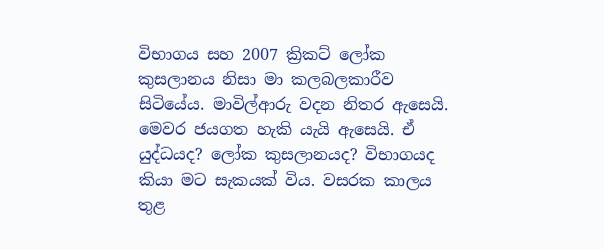විභාගය සහ 2007 ක්‍රිකට් ලෝක කුසලානය නිසා මා කලබලකාරීව සිටියේය. මාවිල්ආරු වදන නිතර ඇසෙයි. මෙවර ජයගත හැකි යැයි ඇසෙයි. ඒ යුද්ධයද? ලෝක කුසලානයද? විභාගයද කියා මට සැකයක් විය. වසරක කාලය තුළ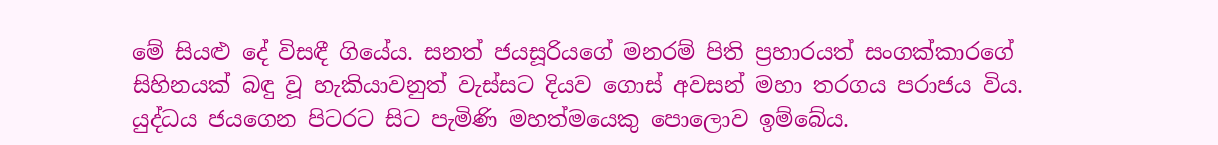මේ සියළු දේ විසඳී ගියේය. සනත් ජයසූරියගේ මනරම් පිති ප්‍රහාරයත් සංගක්කාරගේ සිහිනයක් බඳු වූ හැකියාවනුත් වැස්සට දියව ගොස් අවසන් මහා තරගය පරාජය විය. යුද්ධය ජයගෙන පිටරට සිට පැමිණි මහත්මයෙකු පොලොව ඉම්බේය.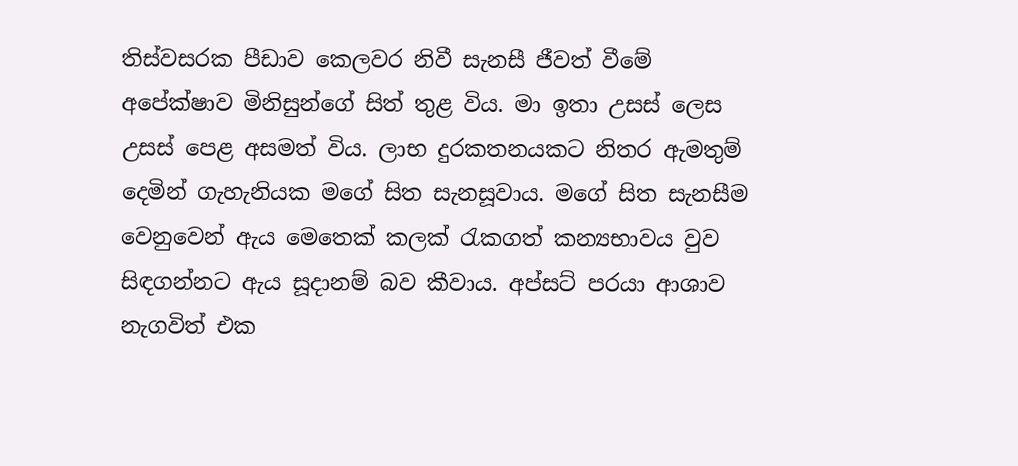තිස්වසරක පීඩාව කෙලවර නිවී සැනසී ජීවත් වීමේ අපේක්ෂාව මිනිසුන්ගේ සිත් තුළ විය. මා ඉතා උසස් ලෙස උසස් පෙළ අසමත් විය. ලාභ දුරකතනයකට නිතර ඇමතුම් දෙමින් ගැහැනියක මගේ සිත සැනසූවාය. මගේ සිත සැනසීම වෙනුවෙන් ඇය මෙතෙක් කලක් රැකගත් කන්‍යභාවය වුව සිඳගන්නට ඇය සූදානම් බව කීවාය. අප්සට් පරයා ආශාව නැගවිත් එක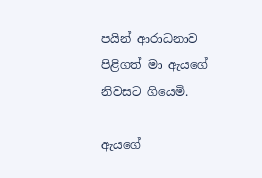පයින් ආරාධනාව පිළිගත් මා ඇයගේ නිවසට ගියෙමි.

ඇයගේ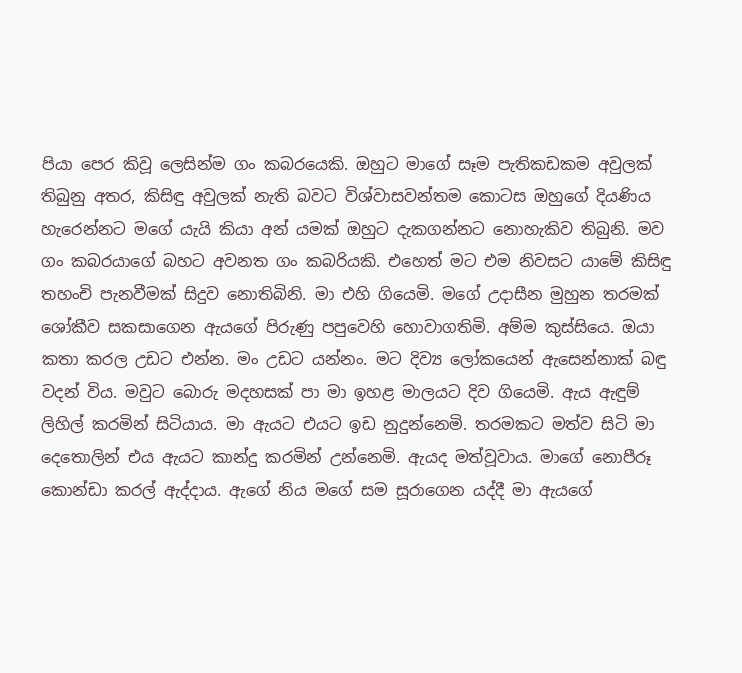පියා පෙර කිවූ ලෙසින්ම ගං කබරයෙකි. ඔහුට ම‍ාගේ සෑම පැතිකඩකම අවුලක් තිබුනු අතර, කිසිඳු අවුලක් නැති බවට විශ්වාසවන්තම කොටස ඔහුගේ දියණිය හැරෙන්නට මගේ යැයි කියා අන් යමක් ඔහුට දැකගන්නට නොහැකිව තිබුනි. මව ගං කබරයාගේ බහට අවනත ගං කබරියකි. එහෙත් මට එම නිවසට යාමේ කිසිඳු තහංචි පැනවීමක් සිදුව නොතිබිනි. මා එහි ගියෙමි. මගේ උදාසීන මුහුන තරමක් ශෝකීව සකසාගෙන ඇයගේ පිරුණු පපුවෙහි හොවාගතිමි. අම්ම කුස්සියෙ. ඔයා කතා කරල උඩට එන්න. මං උඩට යන්නං. මට දිව්‍ය ලෝකයෙන් ඇසෙන්නාක් බඳු වදන් විය. මවුට බොරු මදහසක් පා මා ඉහළ මාලයට දිව ගියෙමි. ඇය ඇඳුම් ලිහිල් කරමින් සිටියාය. මා ඇයට එයට ඉඩ නුදුන්නෙමි. තරමකට මත්ව සිටි මා දෙතොලින් එය ඇයට කාන්දු කරමින් උන්නෙමි. ඇයද මත්වූවාය. මාගේ නොපීරූ කොන්ඩා කරල් ඇද්දාය. ඇගේ නිය මගේ සම සූරාගෙන යද්දී මා ඇයගේ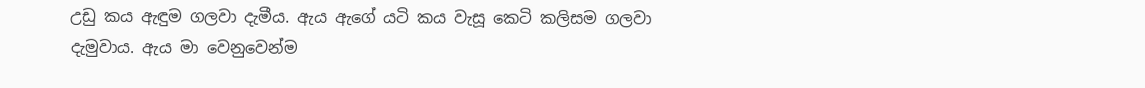උඩු කය ඇඳුම ගලවා දැමීය. ඇය ඇගේ යටි කය වැසූ කෙටි කලිසම ගලවා දැමුවාය. ඇය මා වෙනුවෙන්ම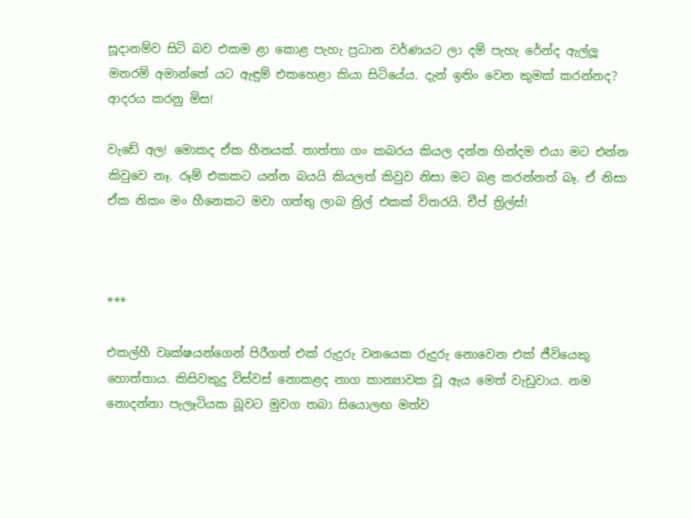සූදානම්ව සිටි බව එකම ළා කොළ පැහැ ප්‍රධාන වර්ණයට ලා දම් පැහැ රේන්ද ඇල්ලූ මනරම් අමාන්තේ යට ඇඳුම් එකහෙළා කියා සිටියේය. දැන් ඉතිං වෙන කුමක් කරන්නද? ආදරය කරනු මිස!

වැඩේ අල! මොකද ඒක හීනයක්. තාත්තා ගං කබරය කියල දන්න හින්දම එයා මට එන්න කිවුවෙ නෑ. රූම් එකකට යන්න බයයි කියලත් කිවුව නිසා මට බළ කරන්නත් බෑ. ඒ නිසා ඒක නිකං මං හීනෙකට මව‍ා ගත්තු ලාබ ත්‍රිල් එකක් විතරයි. චීප් ත්‍රිල්ස්!



***

එකල්හී වෘක්ෂයන්ගෙන් පිරීගත් එක් රුදුරු වනයෙක රුදුරු නොවෙන එක් ජීවියෙකු හොත්තාය. කිසිවකුදු විස්වස් නොකළද නාග කාන්‍යාවක වූ ඇය මෙත් වැඩුවාය. නම නොදන්නා පැලෑටියක බූවට මුවග තබා සියොලඟ මත්ව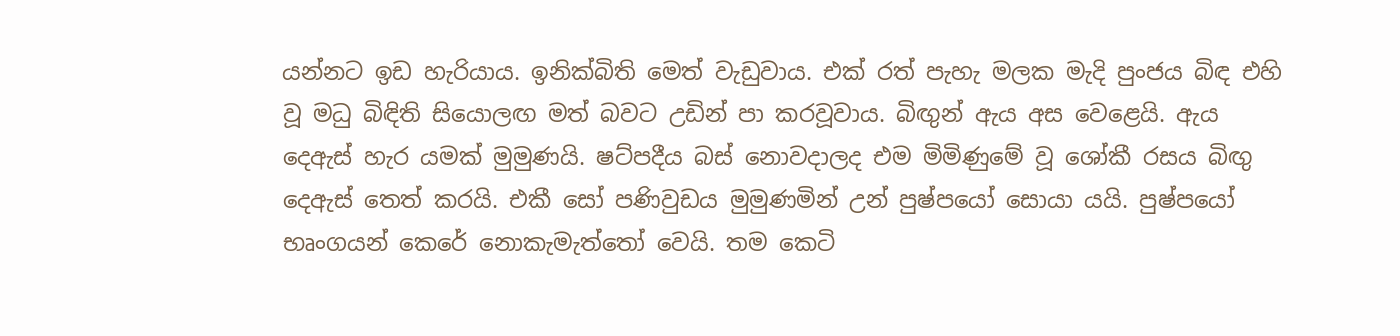යන්නට ඉඩ හැරියාය. ඉනික්බිති මෙත් වැඩුවාය. එක් රත් පැහැ මලක මැදි පුංජය බිඳ එහි වූ මධු බිඳිති සියොලඟ මත් බවට උඩින් පා කරවූවාය. බිඟුන් ඇය අස වෙළෙයි. ඇය දෙඇස් හැර යමක් මුමුණයි. ෂට්පදීය බස් නොවදාලද එම මිමිණුමේ වූ ශෝකී රසය බිඟු දෙඇස් තෙත් කරයි. එකී සෝ පණිවුඩය මුමුණමින් උන් පුෂ්පයෝ සොයා යයි. පුෂ්පයෝ භෘංගයන් කෙරේ නොකැමැත්තෝ වෙයි. තම කෙටි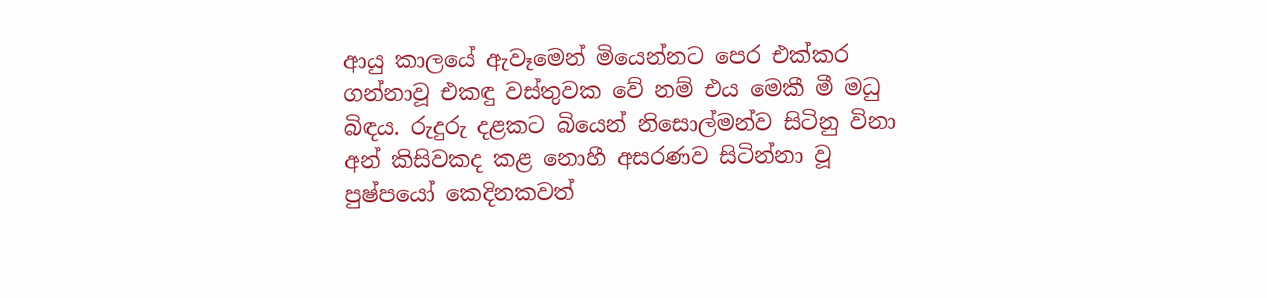ආයු කාලයේ ඇවෑමෙන් මියෙන්නට පෙර එක්කර ගන්නාවූ එකඳු වස්තුවක වේ නම් එය මෙකී මී මධු බිඳය. රුදුරු දළකට බියෙන් නිසොල්මන්ව සිටිනු විනා අන් කිසිවකද කළ නොහී අසරණව සිටින්නා වූ පුෂ්පයෝ කෙදිනකවත්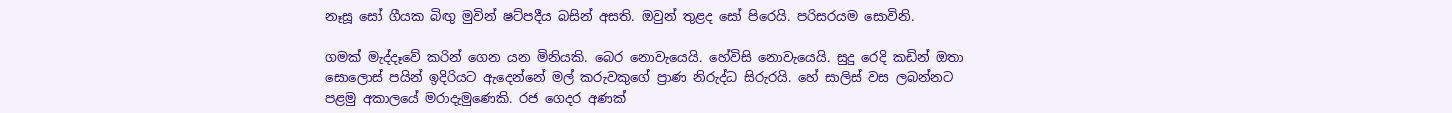නෑසූ සෝ ගීයක බිඟු මුවින් ෂට්පදීය බසින් අසති. ඔවුන් තුළද සෝ පිරෙයි. පරිසරයම සොවිනි.

ගමක් මැද්දෑවේ කරින් ගෙන යන මිනියකි. බෙර නොවැයෙයි. හේවිසි නො‍වැයෙයි. සුදු රෙදි කඩින් ඔතා සොලොස් පයින් ඉදිරියට ඇදෙන්නේ මල් කරුවකුගේ ප්‍රාණ නිරුද්ධ සිරුරයි. හේ සාලිස් වස ලබන්නට පළමු අකාලයේ මරාදැමුණෙකි. රජ ගෙදර අණක්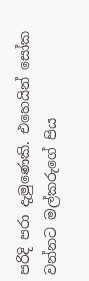පරිදි පරා දැමුණෙකි. එහෙයින් සෝක වන්නට මල්කරුගේ පිය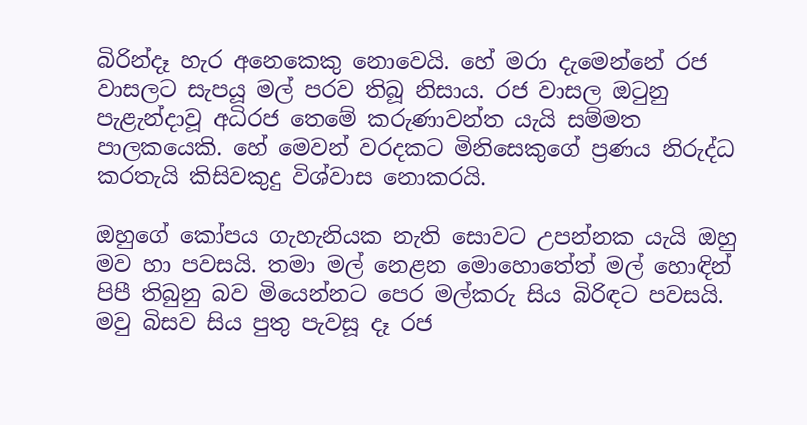බිරින්දෑ හැර අනෙකෙකු නොවෙයි. හේ මරා දැමෙන්නේ රජ වාසලට සැපයූ මල් පරව තිබූ නිසාය. රජ වාසල ඔටුනු පැළැන්දාවූ අධිරජ තෙමේ කරුණාවන්ත යැයි සම්මත පාලකයෙකි. හේ මෙවන් වරදකට මිනිසෙකුගේ ප්‍රණය නිරුද්ධ කරතැයි කිසිවකුදු විශ්වාස නොකරයි.

ඔහුගේ කෝපය ගැහැනියක නැති සොවට උපන්නක යැයි ඔහු මව හා පවසයි. තමා මල් නෙළන මොහොතේත් මල් හොඳින් පිපී තිබුනු බව මියෙන්නට පෙර මල්කරු සිය බිරිඳට පවසයි. මවු බිසව සිය පුතු පැවසූ දෑ රජ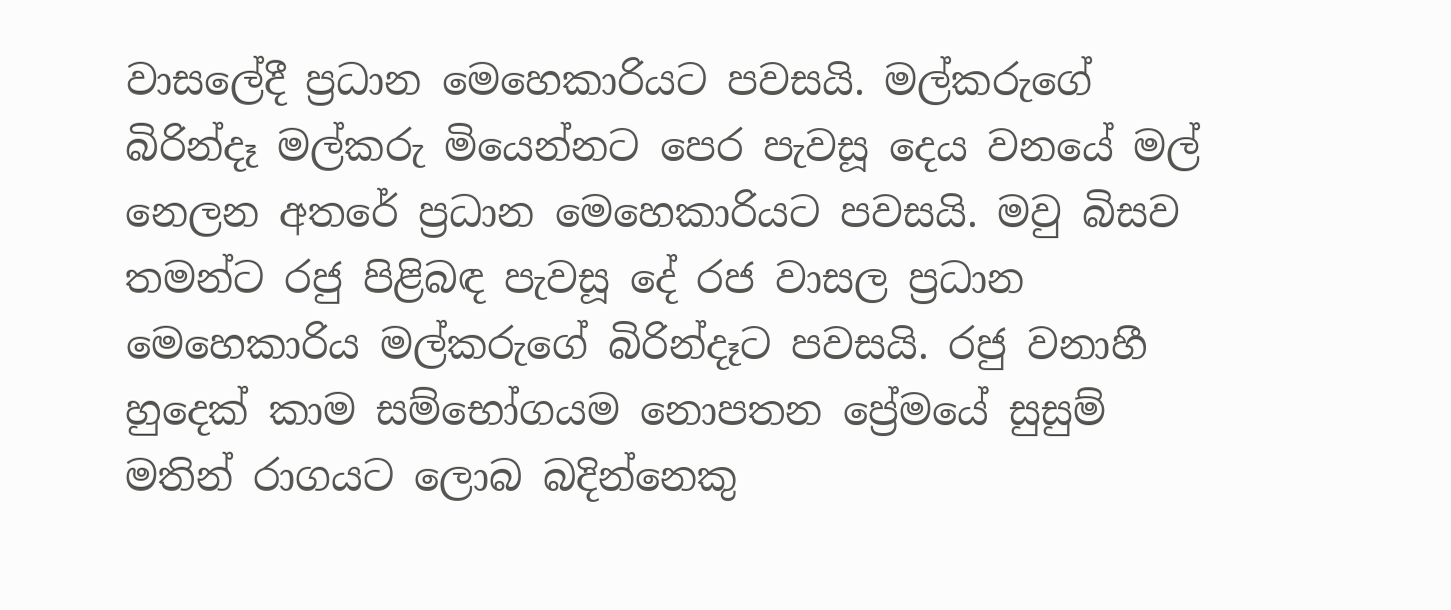වාසලේදී ප්‍රධාන මෙහෙකාරියට පවසයි. මල්කරුගේ බිරින්දෑ මල්කරු මියෙන්නට පෙර පැවසූ දෙය වනයේ මල් නෙලන අතරේ ප්‍රධාන මෙහෙකාරියට පවසයි. මවු බිසව තමන්ට රජු පිළිබඳ පැවසූ දේ රජ වාසල ප්‍රධාන මෙහෙකාරිය මල්කරුගේ බිරින්දෑට පවසයි. රජු වනාහී හුදෙක් කාම සම්භෝගයම නොපතන ප්‍රේමයේ සුසුම් මතින් රාගයට ලොබ බදින්නෙකු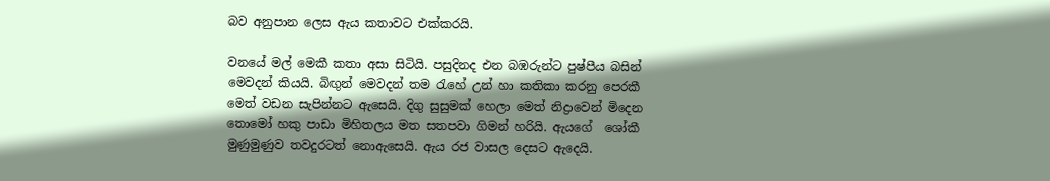බව අනුපාන ලෙස ඇය කතාවට එක්කරයි.

වනයේ මල් මෙකී කතා අසා සිටියි. පසුදිනද එන බඹරුන්ට පුෂ්පීය බසින් මෙවදන් කියයි. බිඟුන් මෙවදන් තම රැහේ උන් හා කතිකා කරනු පෙරකී මෙත් වඩන සැපින්නට ඇසෙයි. දිගු සුසුමක් හෙලා මෙත් නිද්‍රාවෙන් මිදෙන තොමෝ හකු පාඩා මිහිතලය මත සතපවා ගිමන් හරියි. ඇයගේ ‍ ශෝකී මුණුමුණුව තවදුරටත් නොඇසෙයි. ඇය රජ වාසල‍ දෙසට ඇදෙයි.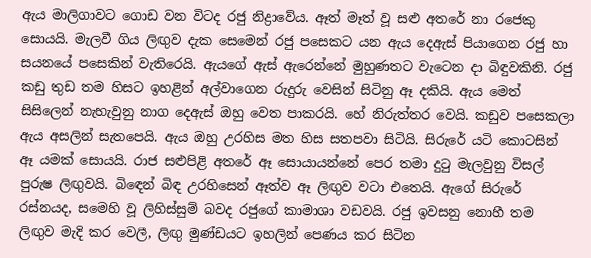ඇය මාලිගාවට ගොඩ වන විටද රජු නිද්‍රාවේය. ඈත් මෑත් වූ සළු අතරේ නා රජෙකු සොයයි. මැලවී ගිය ලිඟුව දැක සෙමෙන් රජු පසෙකට යන ඇය දෙඇස් පියාගෙන රජු හා සයනයේ පසෙකින් වැතිරෙයි. ඇයගේ ඇස් ඇරෙන්නේ මුහුණතට වැටෙන දා බිඳුවකිනි. රජු කඩු තුඩ තම හිසට ඉහළින් අල්වාගෙන රුදුරු වෙසින් සිටිනු ඈ දකියි. ඇය මෙත් සිසිලෙන් නැහැවුනු නාග දෙඇස් ඔහු වෙත පාකරයි. හේ නිරුත්තර වෙයි. කඩුව පසෙකලා ඇය අසලින් සැතපෙයි. ඇය ඔහු උරහිස මත හිස සතපවා සිටියි. සිරුරේ යටි කොටසින් ඈ යමක් සොයයි. රාජ සළුපිළි අතරේ ඈ සොයායන්නේ පෙර තමා දුටු මැලවුනු විසල් පුරුෂ ලිඟුවයි. බි‍‍ඳෙන් බිඳ උරහිසෙන් ඈත්ව ඈ ලිඟුව වටා එතෙයි. ඇගේ සිරුරේ රස්නයද, සමෙහි වූ ලිහිස්සුම් බවද රජුගේ කාමාශා වඩවයි. රජු ඉවසනු නොහී තම ලිඟුව මැදි කර වෙලී, ලිඟු මුණ්ඩයට ඉහලින් පෙණය කර සිටින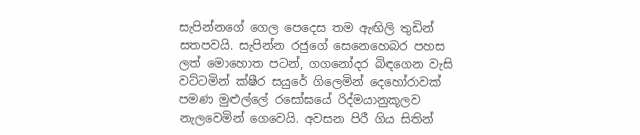සැපින්නගේ ගෙල පෙදෙස තම ඇඟිලි තුඩින් සතපවයි. සැපින්න රජුගේ සෙනෙහෙබර පහස ලත් මොහොත පටන්, ගගනෝදර බිඳගෙන වැසි වට්ටමින් ක්ෂීර සයුරේ ගිලෙමින් දෙහෝරාවක් පමණ මුළුල්ලේ රසෝඝයේ රිද්මයානුකූලව නැලවෙමින් ගෙවෙයි. අවසන පිරී ගිය සිතින්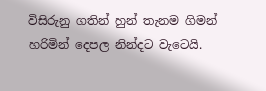විසිරුනු ගතින් හුන් තැනම ගිමන් හරිමින් දෙපල නින්දට වැටෙයි.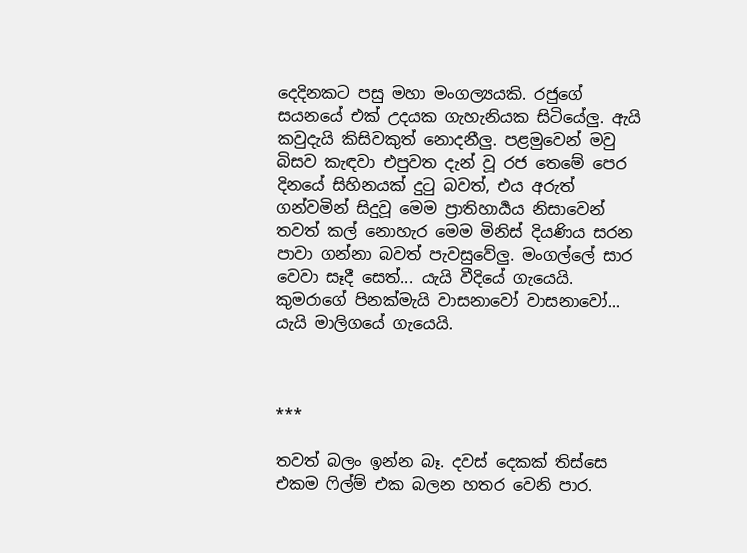දෙදිනකට පසු මහා මංගල්‍යයකි. රජුගේ සයනයේ එක් උදයක ගැහැනියක සිටියේලු. ඇයි කවුදැයි කිසිවකුත් නොදනීලු. පළමුවෙන් මවු බිසව කැඳවා එපුවත දැන් වූ රජ තෙමේ පෙර දිනයේ සිහිනයක් දුටු බවත්, එය අරුත් ගන්වමින් සිදුවූ මෙම ප්‍රාතිහාර්‍යය නිසාවෙන් තවත් ‍කල් නොහැර මෙම මිනිස් දියණිය සරන පාවා ගන්නා බවත් පැවසුවේලු. මංගල්ලේ සාර වෙවා සෑදී සෙත්... යැයි වීදියේ ගැයෙයි. කුමරාගේ පිනක්මැයි වාසනාවෝ වාසනාවෝ... යැයි මාලිගයේ ගැයෙයි.



***

තවත් බලං ඉන්න බෑ. දවස් දෙකක් තිස්සෙ එකම ෆිල්ම් එක බලන හතර වෙනි පාර.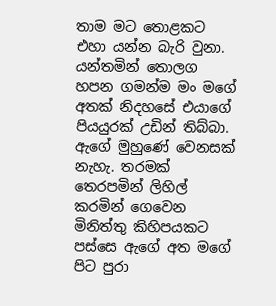තාම මට ‍තොළකට එහා යන්න බැරි වුනා. යන්තමින් තොලග හපන ගමන්ම ම‍ං මගේ අතක් නිදහසේ එයාගේ පියයුරක් උඩින් තිබ්බා. ඇ‍ගේ මුහුණේ වෙනසක් නැහැ. තරමක් තෙරපමින් ලිහිල් කරමින් ගෙවෙන මිනිත්තු කිහිපයකට පස්සෙ ඇගේ අත මගේ පිට පුරා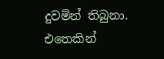දුවමින් තිබුනා. එතෙකින්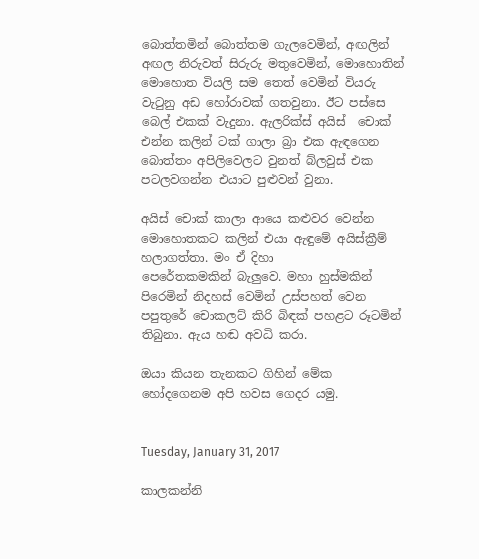බොත්තමින් බොත්තම ගැලවෙමින්, අඟලින් අඟල නිරුවත් සිරුරු මතුවෙමින්, මොහොතින් මොහොත වියලි සම තෙත් වෙමින් වියරු වැටුනු අඩ ‍හෝරාවක් ගතවුනා. ඊට පස්සෙ බෙල් එකක් වැදුනා. ඇලරික්ස් අයිස් ‍‍ චොක් එන්න කලින් ටක් ගාලා බ්‍රා එක ඇඳගෙන බොත්තං අපිලිවෙලට වුනත් බ්ලවුස් එක පටලවගන්න එයාට පුළුවන් වුනා.

අයිස් චොක් කාලා ආයෙ කළුවර වෙන්න මොහොතකට කලින් එයා ඇඳුමේ අයිස්ක්‍රීම් හලාගත්තා. මං ඒ දිහා පෙරේතකමකින් ‍බැලුවෙ. මහා හුස්මකින් පිරෙමින් නිදහස් වෙමින් උස්පහත් වෙන පපුතුරේ චොකලට් කිරි බිඳක් පහළට රූටමින් තිබුනා. ඇය හඬ අවධි කරා.

ඔයා කියන තැනකට ගිහින් මේක හෝදගෙනම අපි හවස ගෙදර යමු.


Tuesday, January 31, 2017

කාලකන්නි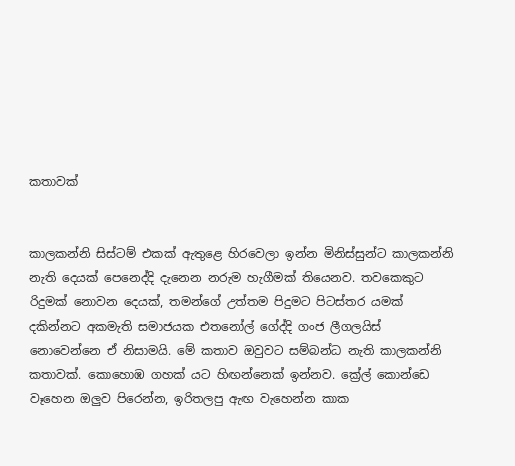කතාවක්


කාලකන්නි සිස්ටම් එකක් ඇතුළෙ හිරවෙලා ඉන්න මිනිස්සුන්ට කාලකන්නි නැති දෙයක් පෙනෙද්දි දැනෙන නරුම හැගීමක් තියෙනව. තවකෙකුට රිදුමක් නොවන දෙයක්, තමන්ගේ උත්තම පිදුමට පිටස්තර යමක් දකින්නට අකමැති සමාජයක එතනෝල් ගේද්දි ගංජ ලීගලයිස් නොවෙන්නෙ ඒ නිසාමයි. මේ කතාව ඔවුවට සම්බන්ධ නැති කාලකන්නි කතාවක්. කොහොඹ ගහක් යට හිඟන්නෙක් ඉන්නව. ක්‍රේල් කොන්ඩෙ වෑහෙන ඔලුව පිරෙන්න, ඉරිතලපු ඇඟ වැහෙන්න කාක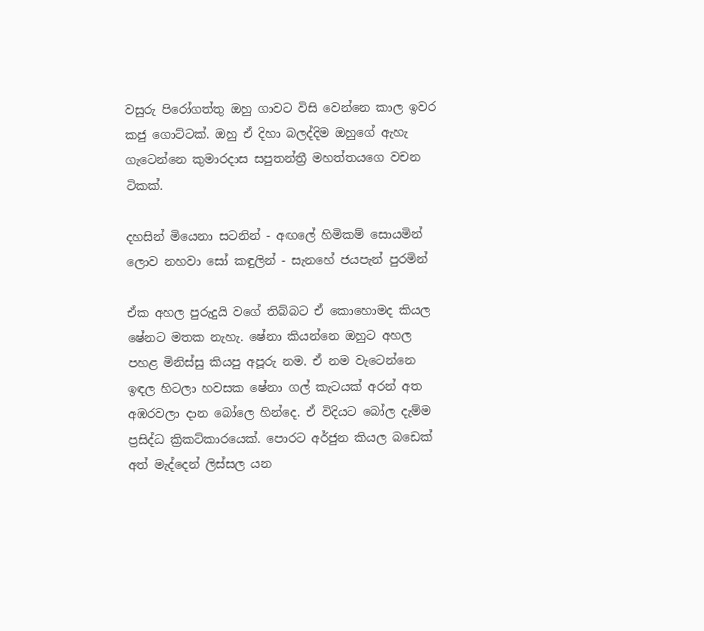වසුරු පිරෝගත්තු ඔහු ගාවට විසි වෙන්නෙ කාල ඉවර කජු ගොට්ටක්. ඔහු ඒ දිහා බලද්දිම ඔහුගේ ඇහැ ගැටෙන්නෙ කුමාරදාස සපුතන්ත්‍රී මහත්තයගෙ වචන ටිකක්.

දහසින් මියෙනා සටනින් - අඟලේ හිමිකම් සොයමින්
ලොව නහවා සෝ කඳුලින් - සැනහේ ජයපැන් පුරමින්

ඒක අහල පුරුදුයි වගේ තිබ්බට ඒ කොහොමද කියල ෂේනට මතක නැහැ. ෂේනා කියන්නෙ ඔහුට අහල පහළ මිනිස්සු කියපු අපූරු නම. ඒ නම වැටෙන්නෙ ඉඳල හිටලා හවසක ෂේනා ගල් කැටයක් අරන් අත අඹරවලා දාන බෝලෙ හින්දෙ. ඒ විදියට බෝල දැම්ම ප්‍රසිද්ධ ක්‍රිකට්කාරයෙක්. පොරට අර්ජුන කියල බඩෙක් අත් මැද්දෙන් ලිස්සල යන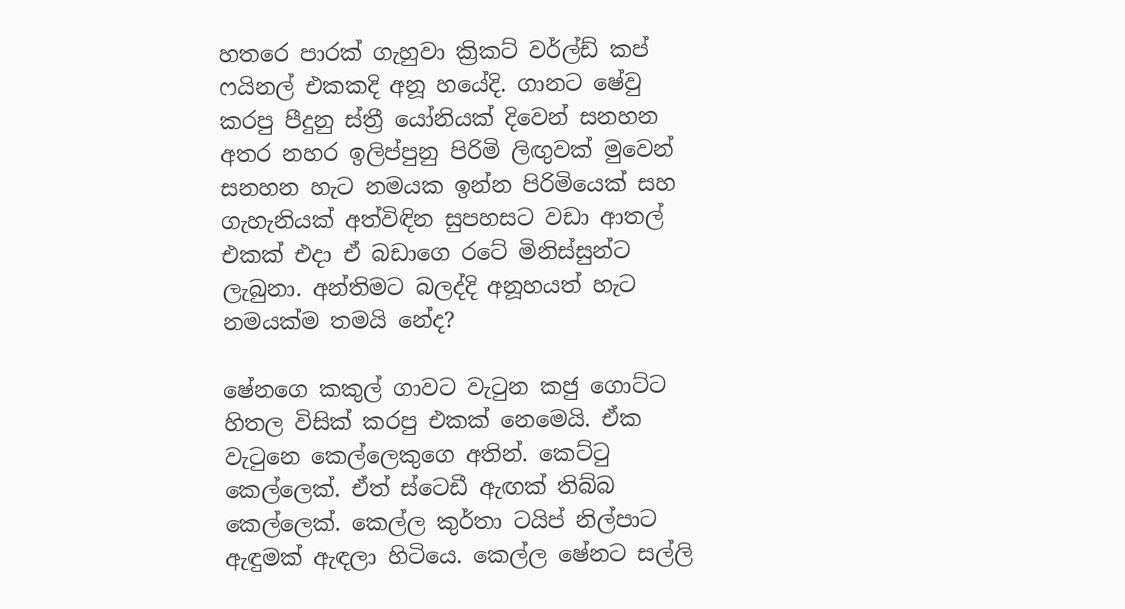හතරෙ පාරක් ගැහුවා ක්‍රිකට් වර්ල්ඩ් කප් ෆයිනල් එකකදි අනූ හයේදි. ගානට ෂේවු කරපු පීදුනු ස්ත්‍රී යෝනියක් දිවෙන් සනහන අතර නහර ඉලිප්පුනු පිරිමි ලිඟුවක් මුවෙන් සනහන හැට නමයක ඉන්න පිරිමියෙක් සහ ගැහැනියක් අත්විඳින සුපහසට වඩා ආතල් එකක් එදා ඒ බඩාගෙ රටේ මිනිස්සුන්ට ලැබුනා. අන්තිමට බලද්දි අනූහයත් හැට නමයක්ම තමයි නේද?

ෂේනගෙ කකුල් ගාවට වැටුන කජු ගොට්ට හිතල විසික් කරපු එකක් නෙමෙයි. ඒක වැටුනෙ කෙල්ලෙකුගෙ අතින්. කෙට්ටු කෙල්ලෙක්. ඒත් ස්ටෙඩී ඇඟක් තිබ්බ කෙල්ලෙක්. කෙල්ල කුර්තා ටයිප් නිල්පාට ඇඳුමක් ඇඳලා හිටියෙ. කෙල්ල ෂේනට සල්ලි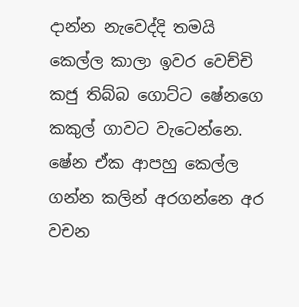දාන්න නැවෙද්දි තමයි කෙල්ල කාලා ඉවර වෙච්චි කජු තිබ්බ ගොට්ට ෂේනගෙ කකුල් ගාවට වැටෙන්නෙ. ෂේන ඒක ආපහු කෙල්ල ගන්න කලින් අරගන්නෙ අර වචන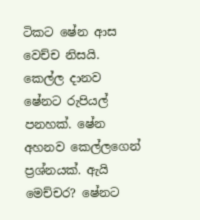ටිකට ෂේන ආස වෙච්ච නිසයි. කෙල්ල දානව ෂේනට රුපියල් පනහක්. ෂේන අහනව කෙල්ලගෙන් ප්‍රශ්නයක්. ඇයි මෙච්චර? ෂේනට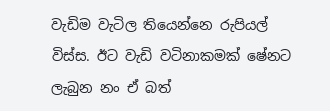වැඩිම වැටිල තියෙන්නෙ රුපියල් විස්ස. ඊට වැඩි වටිනාකමක් ෂේනට ලැබුන නං ඒ බත්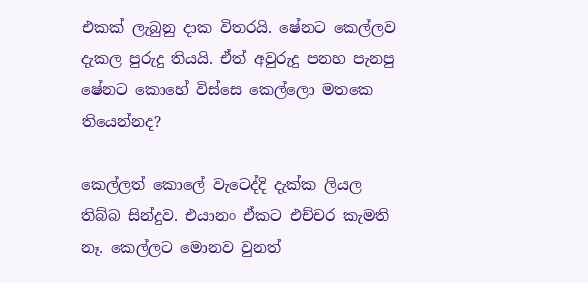එකක් ලැබුනු දාක විතරයි. ෂේනට කෙල්ලව දැකල පුරුදු තියයි. ඒත් අවුරුදු පනහ පැනපු ෂේනට කොහේ විස්සෙ කෙල්ලො මතකෙ තියෙන්නද?

කෙල්ලත් කොලේ වැටෙද්දි දැක්ක ලියල තිබ්බ සින්දුව. එයානං ඒකට එච්චර කැමති නෑ. කෙල්ලට මොනව වුනත්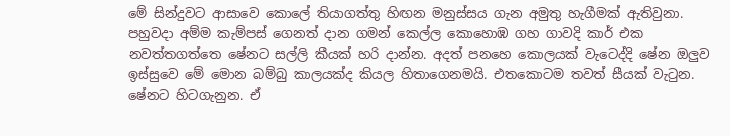මේ සින්දුවට ආසාවෙ කොලේ තියාගත්තු හිඟන මනුස්සය ගැන අමුතු හැගීමක් ඇතිවුනා. පහුවදා අම්ම කැම්පස් ගෙනත් දාන ගමන් කෙල්ල කොහොඹ ගහ ගාවදි කාර් එක නවත්තගත්තෙ ෂේනට සල්ලි කීයක් හරි දාන්න. අදත් පනහෙ කොලයක් වැටෙද්දි ෂේන ඔලුව ඉස්සුවෙ මේ මොන බම්බු කාලයක්ද කියල හිතාගෙනමයි. එතකොටම තවත් සීයක් වැටුන. ෂේනට හිටගැනුන. ඒ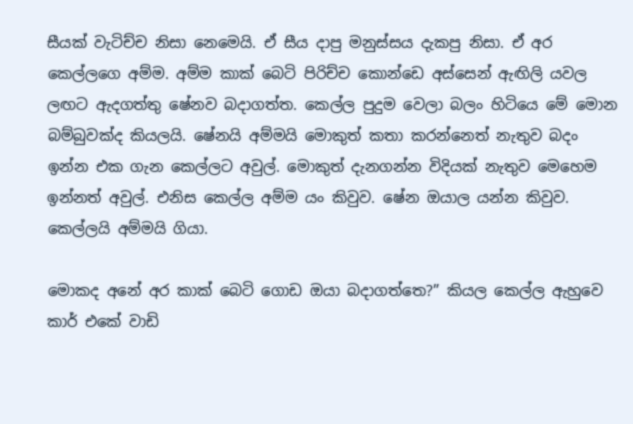සීයක් වැටිච්ච නිසා නෙමෙයි. ඒ සීය දාපු මනුස්සය දැකපු නිසා. ඒ අර කෙල්ලගෙ අම්ම. අම්ම කාක් බෙටි පිරිච්ච කොන්ඩෙ අස්සෙන් ඇඟිලි යවල ලඟට ඇදගත්තු ෂේනව බදාගත්ත. කෙල්ල පුදුම වෙලා බලං හිටියෙ මේ මොන බම්බුවක්ද කියලයි. ෂේනයි අම්මයි මොකුත් කතා කරන්නෙත් නැතුව බදං ඉන්න එක ගැන කෙල්ලට අවුල්. මොකුත් දැනගන්න විදියක් නැතුව මෙහෙම ඉන්නත් අවුල්. එනිස කෙල්ල අම්ම යං කිවුව. ෂේන ඔයාල යන්න කිවුව. කෙල්ලයි අම්මයි ගියා.

මොකද අනේ අර කාක් බෙටි ගොඩ ඔයා බදාගත්තෙ?” කියල කෙල්ල ඇහුවෙ කාර් එකේ වාඩි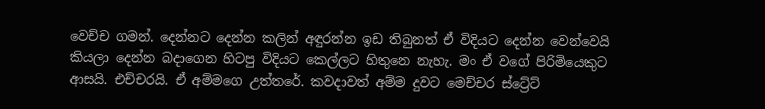වෙච්ච ගමන්. දෙන්නට දෙන්න කලින් අඳුරන්න ඉඩ තිබුනත් ඒ විදියට දෙන්න වෙන්වෙයි කියලා දෙන්න බදාගෙන හිටපු විදියට කෙල්ලට හිතුනෙ නැහැ. මං ඒ වගේ පිරිමියෙකුට ආසයි. එච්චරයි. ඒ අම්මගෙ උත්තරේ. කවදාවත් අම්ම දුවට මෙච්චර ස්ට්‍රේට්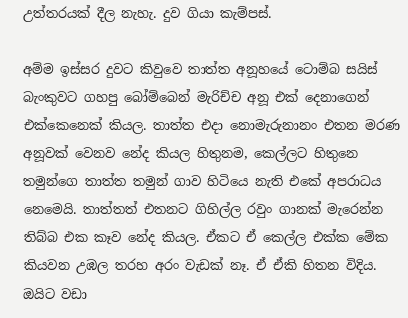උත්තරයක් දීල නැහැ. දුව ගියා කැම්පස්.

අම්ම ඉස්සර දුවට කිවුවෙ තාත්ත අනූහයේ ටොම්බ සයිස් බැංකුවට ගහපු බෝම්බෙන් මැරිච්ච අනූ එක් දෙනාගෙන් එක්කෙනෙක් කියල. තාත්ත එදා නොමැරුනානං එතන මරණ අනූවක් වෙනව නේද කියල හිතුනම, කෙල්ලට හිතුනෙ තමුන්ගෙ තාත්ත තමුන් ගාව හිටියෙ නැති එකේ අපරාධය නෙමෙයි. තාත්තත් එතනට ගිහිල්ල රවුං ගානක් මැරෙන්න තිබ්බ එක කෑව නේද කියල. ඒකට ඒ කෙල්ල එක්ක මේක කියවන උඹල තරහ අරං වැඩක් නෑ. ඒ ඒකි හිතන විදිය. ඔයිට වඩා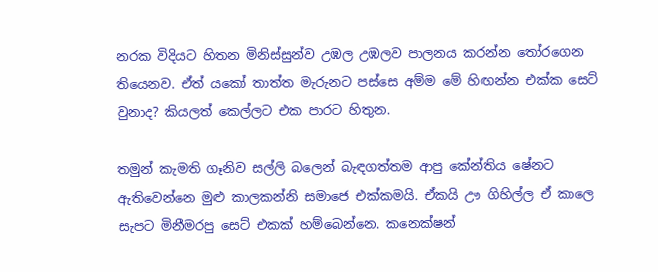නරක විදියට හිතන මිනිස්සුන්ව උඹල උඹලව පාලනය කරන්න තෝරගෙන තියෙනව. ඒත් යකෝ තාත්ත මැරුනට පස්සෙ අම්ම මේ හිඟන්න එක්ක සෙට් වුනාද? කියලත් කෙල්ලට එක පාරට හිතුන.

තමුන් කැමති ගෑනිව සල්ලි බලෙන් බැඳගත්තම ආපු කේන්තිය ෂේනට ඇතිවෙන්නෙ මුළු කාලකන්නි සමාජෙ එක්කමයි. ඒකයි ඌ ගිහිල්ල ඒ කාලෙ සැපට මිනීමරපු සෙට් එකක් හම්බෙන්නෙ. කනෙක්ෂන්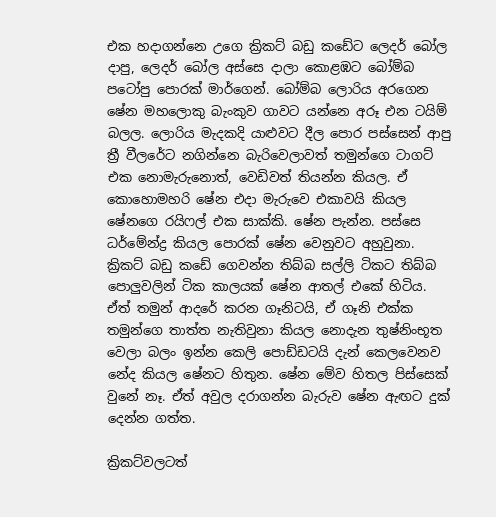එක හදාගන්නෙ උගෙ ක්‍රිකට් බඩු කඩේට ලෙදර් බෝල දාපු, ලෙදර් බෝල අස්සෙ දාලා කොළඹට බෝම්බ පටෝපු පොරක් මාර්ගෙන්. බෝම්බ ලොරිය අරගෙන ෂේන මහලොකු බැංකුව ගාවට යන්නෙ අරූ එන ටයිම් බලල. ලොරිය මැදකදි යාළුවට දීල පොර පස්සෙන් ආපු ත්‍රී වීලරේට නගින්නෙ බැරිවෙලාවත් තමුන්ගෙ ටාගට් එක නොමැරුනොත්, වෙඩිවත් තියන්න කියල. ඒ කොහොමහරි ෂේන එදා මැරුවෙ එකාවයි කියල ෂේනගෙ රයිෆල් එක සාක්කි. ෂේන පැන්න. පස්සෙ ධර්මේන්ද්‍ර කියල පොරක් ෂේන වෙනුවට අහුවුනා. ක්‍රිකට් බඩු කඩේ ගෙවන්න තිබ්බ සල්ලි ටිකට තිබ්බ පොලුවලින් ටික කාලයක් ෂේන ආතල් එකේ හිටිය. ඒත් තමුන් ආදරේ කරන ගෑනිටයි, ඒ ගෑනි එක්ක තමුන්ගෙ තාත්ත නැතිවුනා කියල නොදැන තුෂ්නිංභූත වෙලා බලං ඉන්න කෙලි පොඩ්ඩටයි දැන් කෙලවෙනව නේද කියල ෂේනට හිතුන. ෂේන මේව හිතල පිස්සෙක් වුනේ නෑ. ඒත් අවුල දරාගන්න බැරුව ෂේන ඇඟට දුක් දෙන්න ගත්ත.

ක්‍රිකට්වලටත්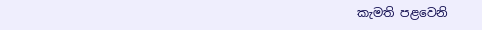කැමති පළවෙනි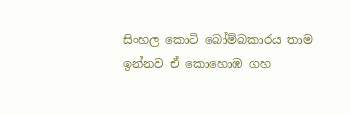සිංහල කොටි බෝම්බකාරය තාම ඉන්නව ඒ කොහොඹ ගහ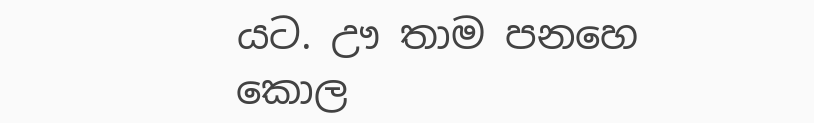යට. ඌ තාම පනහෙ කොල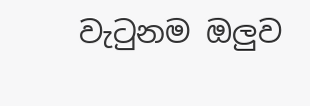වැටුනම ඔලුව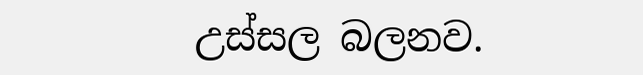උස්සල බලනව.